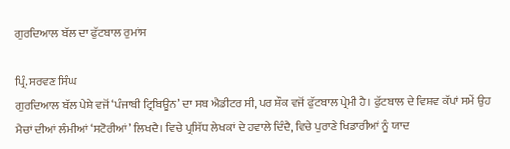ਗੁਰਦਿਆਲ ਬੱਲ ਦਾ ਫੁੱਟਬਾਲ ਰੁਮਾਂਸ

ਪ੍ਰਿੰ. ਸਰਵਣ ਸਿੰਘ
ਗੁਰਦਿਆਲ ਬੱਲ ਪੇਸ਼ੇ ਵਜੋਂ ‘ਪੰਜਾਬੀ ਟ੍ਰਿਬਿਊਨ’ ਦਾ ਸਬ ਐਡੀਟਰ ਸੀ, ਪਰ ਸ਼ੌਕ ਵਜੋਂ ਫੁੱਟਬਾਲ ਪ੍ਰੇਮੀ ਹੈ। ਫੁੱਟਬਾਲ ਦੇ ਵਿਸ਼ਵ ਕੱਪਾਂ ਸਮੇਂ ਉਹ ਮੈਚਾਂ ਦੀਆਂ ਲੰਮੀਆਂ ‘ਸਟੋਰੀਆਂ’ ਲਿਖਦੈ। ਵਿਚੇ ਪ੍ਰਸਿੱਧ ਲੇਖਕਾਂ ਦੇ ਹਵਾਲੇ ਦਿੰਦੈ, ਵਿਚੇ ਪੁਰਾਣੇ ਖਿਡਾਰੀਆਂ ਨੂੰ ਯਾਦ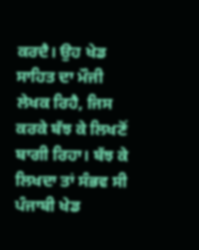ਕਰਦੈ। ਉਹ ਖੇਡ ਸਾਹਿਤ ਦਾ ਮੌਜੀ ਲੇਖਕ ਰਿਹੈ, ਜਿਸ ਕਰਕੇ ਬੱਝ ਕੇ ਲਿਖਣੋਂ ਬਾਗੀ ਰਿਹਾ। ਬੱਝ ਕੇ ਲਿਖਦਾ ਤਾਂ ਸੰਭਵ ਸੀ ਪੰਜਾਬੀ ਖੇਡ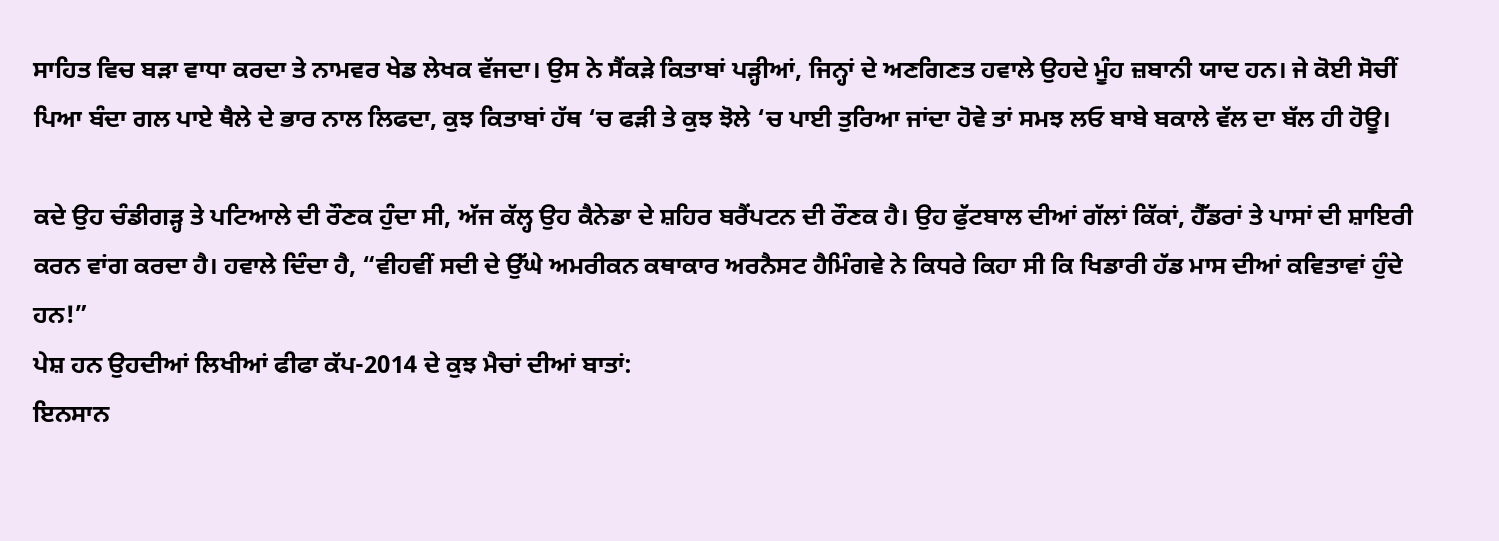ਸਾਹਿਤ ਵਿਚ ਬੜਾ ਵਾਧਾ ਕਰਦਾ ਤੇ ਨਾਮਵਰ ਖੇਡ ਲੇਖਕ ਵੱਜਦਾ। ਉਸ ਨੇ ਸੈਂਕੜੇ ਕਿਤਾਬਾਂ ਪੜ੍ਹੀਆਂ, ਜਿਨ੍ਹਾਂ ਦੇ ਅਣਗਿਣਤ ਹਵਾਲੇ ਉਹਦੇ ਮੂੰਹ ਜ਼ਬਾਨੀ ਯਾਦ ਹਨ। ਜੇ ਕੋਈ ਸੋਚੀਂ ਪਿਆ ਬੰਦਾ ਗਲ ਪਾਏ ਥੈਲੇ ਦੇ ਭਾਰ ਨਾਲ ਲਿਫਦਾ, ਕੁਝ ਕਿਤਾਬਾਂ ਹੱਥ ‘ਚ ਫੜੀ ਤੇ ਕੁਝ ਝੋਲੇ ‘ਚ ਪਾਈ ਤੁਰਿਆ ਜਾਂਦਾ ਹੋਵੇ ਤਾਂ ਸਮਝ ਲਓ ਬਾਬੇ ਬਕਾਲੇ ਵੱਲ ਦਾ ਬੱਲ ਹੀ ਹੋਊ।

ਕਦੇ ਉਹ ਚੰਡੀਗੜ੍ਹ ਤੇ ਪਟਿਆਲੇ ਦੀ ਰੌਣਕ ਹੁੰਦਾ ਸੀ, ਅੱਜ ਕੱਲ੍ਹ ਉਹ ਕੈਨੇਡਾ ਦੇ ਸ਼ਹਿਰ ਬਰੈਂਪਟਨ ਦੀ ਰੌਣਕ ਹੈ। ਉਹ ਫੁੱਟਬਾਲ ਦੀਆਂ ਗੱਲਾਂ ਕਿੱਕਾਂ, ਹੈੱਡਰਾਂ ਤੇ ਪਾਸਾਂ ਦੀ ਸ਼ਾਇਰੀ ਕਰਨ ਵਾਂਗ ਕਰਦਾ ਹੈ। ਹਵਾਲੇ ਦਿੰਦਾ ਹੈ, “ਵੀਹਵੀਂ ਸਦੀ ਦੇ ਉੱਘੇ ਅਮਰੀਕਨ ਕਥਾਕਾਰ ਅਰਨੈਸਟ ਹੈਮਿੰਗਵੇ ਨੇ ਕਿਧਰੇ ਕਿਹਾ ਸੀ ਕਿ ਖਿਡਾਰੀ ਹੱਡ ਮਾਸ ਦੀਆਂ ਕਵਿਤਾਵਾਂ ਹੁੰਦੇ ਹਨ!”
ਪੇਸ਼ ਹਨ ਉਹਦੀਆਂ ਲਿਖੀਆਂ ਫੀਫਾ ਕੱਪ-2014 ਦੇ ਕੁਝ ਮੈਚਾਂ ਦੀਆਂ ਬਾਤਾਂ:
ਇਨਸਾਨ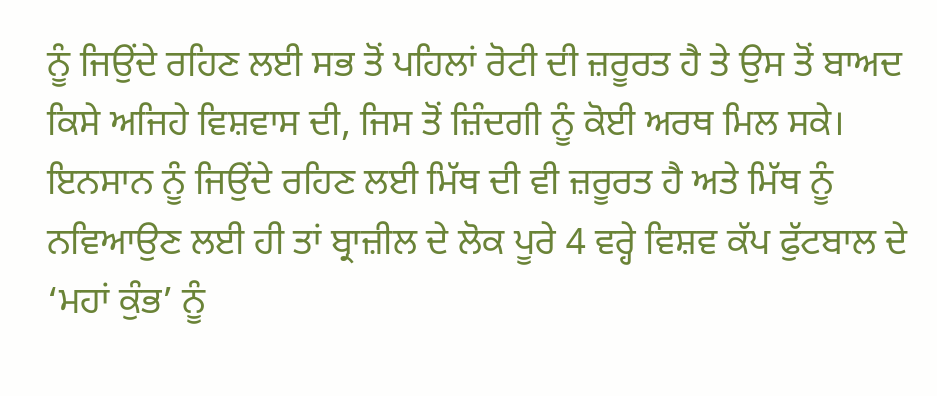ਨੂੰ ਜਿਉਂਦੇ ਰਹਿਣ ਲਈ ਸਭ ਤੋਂ ਪਹਿਲਾਂ ਰੋਟੀ ਦੀ ਜ਼ਰੂਰਤ ਹੈ ਤੇ ਉਸ ਤੋਂ ਬਾਅਦ ਕਿਸੇ ਅਜਿਹੇ ਵਿਸ਼ਵਾਸ ਦੀ, ਜਿਸ ਤੋਂ ਜ਼ਿੰਦਗੀ ਨੂੰ ਕੋਈ ਅਰਥ ਮਿਲ ਸਕੇ। ਇਨਸਾਨ ਨੂੰ ਜਿਉਂਦੇ ਰਹਿਣ ਲਈ ਮਿੱਥ ਦੀ ਵੀ ਜ਼ਰੂਰਤ ਹੈ ਅਤੇ ਮਿੱਥ ਨੂੰ ਨਵਿਆਉਣ ਲਈ ਹੀ ਤਾਂ ਬ੍ਰਾਜ਼ੀਲ ਦੇ ਲੋਕ ਪੂਰੇ 4 ਵਰ੍ਹੇ ਵਿਸ਼ਵ ਕੱਪ ਫੁੱਟਬਾਲ ਦੇ ‘ਮਹਾਂ ਕੁੰਭ’ ਨੂੰ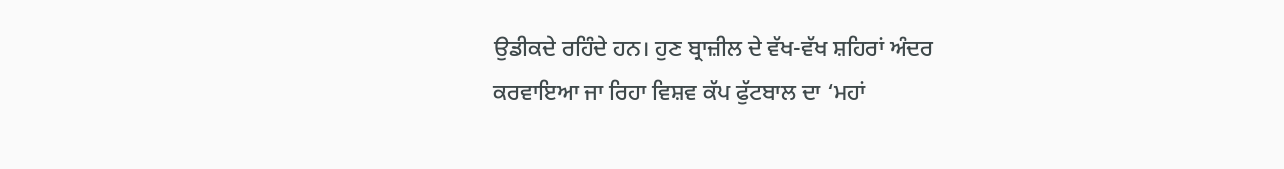ਉਡੀਕਦੇ ਰਹਿੰਦੇ ਹਨ। ਹੁਣ ਬ੍ਰਾਜ਼ੀਲ ਦੇ ਵੱਖ-ਵੱਖ ਸ਼ਹਿਰਾਂ ਅੰਦਰ ਕਰਵਾਇਆ ਜਾ ਰਿਹਾ ਵਿਸ਼ਵ ਕੱਪ ਫੁੱਟਬਾਲ ਦਾ ‘ਮਹਾਂ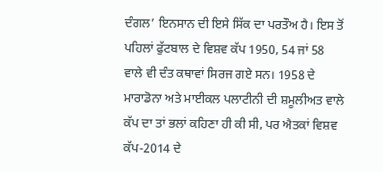ਦੰਗਲ’ ਇਨਸਾਨ ਦੀ ਇਸੇ ਸਿੱਕ ਦਾ ਪਰਤੌਅ ਹੈ। ਇਸ ਤੋਂ ਪਹਿਲਾਂ ਫੁੱਟਬਾਲ ਦੇ ਵਿਸ਼ਵ ਕੱਪ 1950, 54 ਜਾਂ 58 ਵਾਲੇ ਵੀ ਦੰਤ ਕਥਾਵਾਂ ਸਿਰਜ ਗਏ ਸਨ। 1958 ਦੇ ਮਾਰਾਡੋਨਾ ਅਤੇ ਮਾਈਕਲ ਪਲਾਟੀਨੀ ਦੀ ਸ਼ਮੂਲੀਅਤ ਵਾਲੇ ਕੱਪ ਦਾ ਤਾਂ ਭਲਾਂ ਕਹਿਣਾ ਹੀ ਕੀ ਸੀ, ਪਰ ਐਤਕਾਂ ਵਿਸ਼ਵ ਕੱਪ-2014 ਦੇ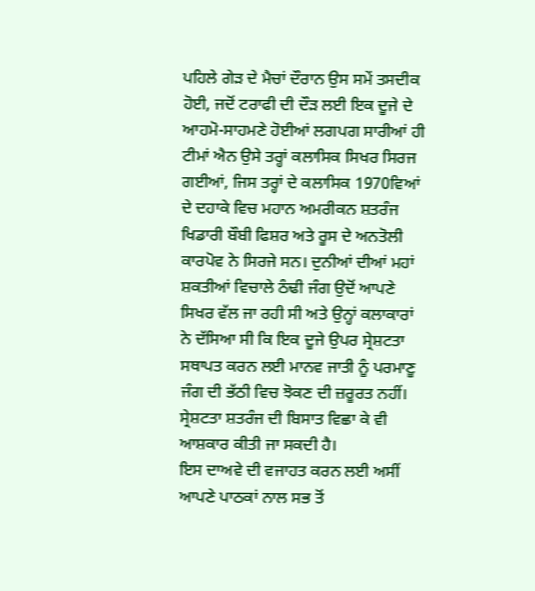ਪਹਿਲੇ ਗੇੜ ਦੇ ਮੈਚਾਂ ਦੌਰਾਨ ਉਸ ਸਮੇਂ ਤਸਦੀਕ ਹੋਈ, ਜਦੋਂ ਟਰਾਫੀ ਦੀ ਦੌੜ ਲਈ ਇਕ ਦੂਜੇ ਦੇ ਆਹਮੋ-ਸਾਹਮਣੇ ਹੋਈਆਂ ਲਗਪਗ ਸਾਰੀਆਂ ਹੀ ਟੀਮਾਂ ਐਨ ਉਸੇ ਤਰ੍ਹਾਂ ਕਲਾਸਿਕ ਸਿਖਰ ਸਿਰਜ ਗਈਆਂ, ਜਿਸ ਤਰ੍ਹਾਂ ਦੇ ਕਲਾਸਿਕ 1970ਵਿਆਂ ਦੇ ਦਹਾਕੇ ਵਿਚ ਮਹਾਨ ਅਮਰੀਕਨ ਸ਼ਤਰੰਜ ਖਿਡਾਰੀ ਬੌਬੀ ਫਿਸ਼ਰ ਅਤੇ ਰੂਸ ਦੇ ਅਨਤੋਲੀ ਕਾਰਪੋਵ ਨੇ ਸਿਰਜੇ ਸਨ। ਦੁਨੀਆਂ ਦੀਆਂ ਮਹਾਂ ਸ਼ਕਤੀਆਂ ਵਿਚਾਲੇ ਠੰਢੀ ਜੰਗ ਉਦੋਂ ਆਪਣੇ ਸਿਖਰ ਵੱਲ ਜਾ ਰਹੀ ਸੀ ਅਤੇ ਉਨ੍ਹਾਂ ਕਲਾਕਾਰਾਂ ਨੇ ਦੱਸਿਆ ਸੀ ਕਿ ਇਕ ਦੂਜੇ ਉਪਰ ਸ੍ਰੇਸ਼ਟਤਾ ਸਥਾਪਤ ਕਰਨ ਲਈ ਮਾਨਵ ਜਾਤੀ ਨੂੰ ਪਰਮਾਣੂ ਜੰਗ ਦੀ ਭੱਠੀ ਵਿਚ ਝੋਕਣ ਦੀ ਜ਼ਰੂਰਤ ਨਹੀਂ। ਸ੍ਰੇਸ਼ਟਤਾ ਸ਼ਤਰੰਜ ਦੀ ਬਿਸਾਤ ਵਿਛਾ ਕੇ ਵੀ ਆਸ਼ਕਾਰ ਕੀਤੀ ਜਾ ਸਕਦੀ ਹੈ।
ਇਸ ਦਾਅਵੇ ਦੀ ਵਜਾਹਤ ਕਰਨ ਲਈ ਅਸੀਂ ਆਪਣੇ ਪਾਠਕਾਂ ਨਾਲ ਸਭ ਤੋਂ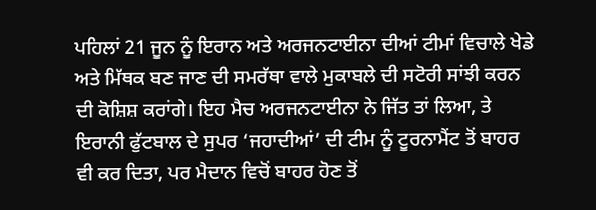ਪਹਿਲਾਂ 21 ਜੂਨ ਨੂੰ ਇਰਾਨ ਅਤੇ ਅਰਜਨਟਾਈਨਾ ਦੀਆਂ ਟੀਮਾਂ ਵਿਚਾਲੇ ਖੇਡੇ ਅਤੇ ਮਿੱਥਕ ਬਣ ਜਾਣ ਦੀ ਸਮਰੱਥਾ ਵਾਲੇ ਮੁਕਾਬਲੇ ਦੀ ਸਟੋਰੀ ਸਾਂਝੀ ਕਰਨ ਦੀ ਕੋਸ਼ਿਸ਼ ਕਰਾਂਗੇ। ਇਹ ਮੈਚ ਅਰਜਨਟਾਈਨਾ ਨੇ ਜਿੱਤ ਤਾਂ ਲਿਆ, ਤੇ ਇਰਾਨੀ ਫੁੱਟਬਾਲ ਦੇ ਸੁਪਰ ‘ਜਹਾਦੀਆਂ’ ਦੀ ਟੀਮ ਨੂੰ ਟੂਰਨਾਮੈਂਟ ਤੋਂ ਬਾਹਰ ਵੀ ਕਰ ਦਿਤਾ, ਪਰ ਮੈਦਾਨ ਵਿਚੋਂ ਬਾਹਰ ਹੋਣ ਤੋਂ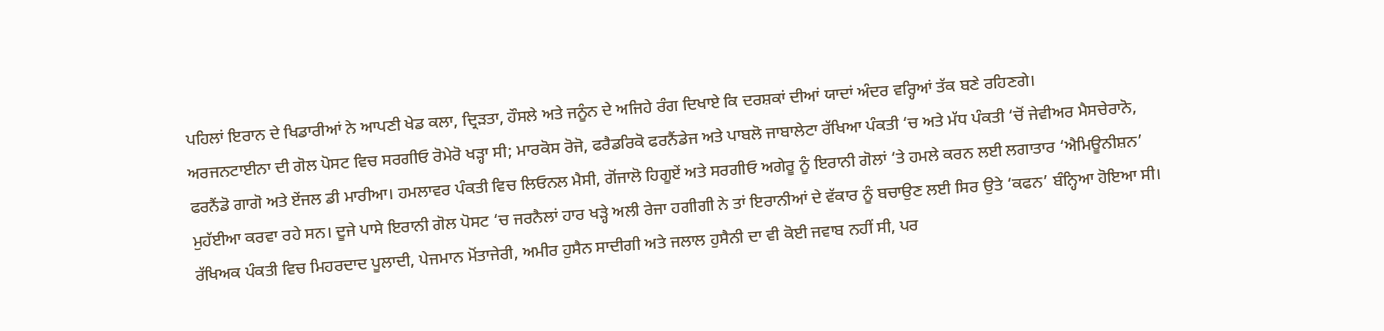ਪਹਿਲਾਂ ਇਰਾਨ ਦੇ ਖਿਡਾਰੀਆਂ ਨੇ ਆਪਣੀ ਖੇਡ ਕਲਾ, ਦ੍ਰਿੜਤਾ, ਹੌਸਲੇ ਅਤੇ ਜਨੂੰਨ ਦੇ ਅਜਿਹੇ ਰੰਗ ਦਿਖਾਏ ਕਿ ਦਰਸ਼ਕਾਂ ਦੀਆਂ ਯਾਦਾਂ ਅੰਦਰ ਵਰ੍ਹਿਆਂ ਤੱਕ ਬਣੇ ਰਹਿਣਗੇ।
ਅਰਜਨਟਾਈਨਾ ਦੀ ਗੋਲ ਪੋਸਟ ਵਿਚ ਸਰਗੀਓ ਰੋਮੇਰੋ ਖੜ੍ਹਾ ਸੀ; ਮਾਰਕੋਸ ਰੋਜੋ, ਫਰੈਡਰਿਕੋ ਫਰਨੈਂਡੇਜ ਅਤੇ ਪਾਬਲੋ ਜਾਬਾਲੇਟਾ ਰੱਖਿਆ ਪੰਕਤੀ ‘ਚ ਅਤੇ ਮੱਧ ਪੰਕਤੀ ‘ਚੋਂ ਜੇਵੀਅਰ ਮੈਸਚੇਰਾਨੋ, ਫਰਨੈਂਡੋ ਗਾਗੋ ਅਤੇ ਏਂਜਲ ਡੀ ਮਾਰੀਆ। ਹਮਲਾਵਰ ਪੰਕਤੀ ਵਿਚ ਲਿਓਨਲ ਮੈਸੀ, ਗੋਂਜਾਲੋ ਹਿਗੂਏਂ ਅਤੇ ਸਰਗੀਓ ਅਗੇਰੂ ਨੂੰ ਇਰਾਨੀ ਗੋਲਾਂ ‘ਤੇ ਹਮਲੇ ਕਰਨ ਲਈ ਲਗਾਤਾਰ ‘ਐਮਿਊਨੀਸ਼ਨ’ ਮੁਹੱਈਆ ਕਰਵਾ ਰਹੇ ਸਨ। ਦੂਜੇ ਪਾਸੇ ਇਰਾਨੀ ਗੋਲ ਪੋਸਟ ‘ਚ ਜਰਨੈਲਾਂ ਹਾਰ ਖੜ੍ਹੇ ਅਲੀ ਰੇਜਾ ਹਗੀਗੀ ਨੇ ਤਾਂ ਇਰਾਨੀਆਂ ਦੇ ਵੱਕਾਰ ਨੂੰ ਬਚਾਉਣ ਲਈ ਸਿਰ ਉਤੇ ‘ਕਫਨ’ ਬੰਨ੍ਹਿਆ ਹੋਇਆ ਸੀ। ਰੱਖਿਅਕ ਪੰਕਤੀ ਵਿਚ ਮਿਹਰਦਾਦ ਪੂਲਾਦੀ, ਪੇਜਮਾਨ ਮੋਂਤਾਜੇਰੀ, ਅਮੀਰ ਹੁਸੈਨ ਸਾਦੀਗੀ ਅਤੇ ਜਲਾਲ ਹੁਸੈਨੀ ਦਾ ਵੀ ਕੋਈ ਜਵਾਬ ਨਹੀਂ ਸੀ, ਪਰ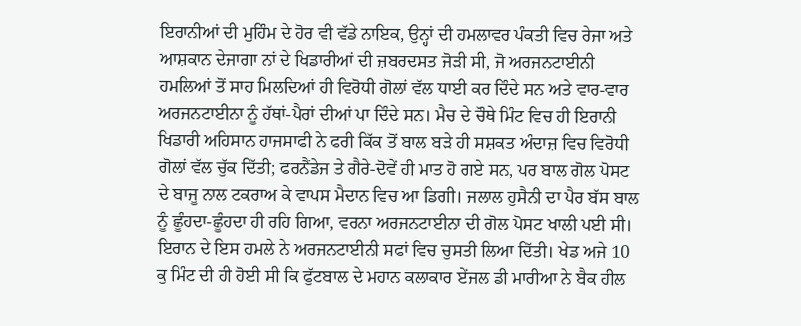ਇਰਾਨੀਆਂ ਦੀ ਮੁਹਿੰਮ ਦੇ ਹੋਰ ਵੀ ਵੱਡੇ ਨਾਇਕ, ਉਨ੍ਹਾਂ ਦੀ ਹਮਲਾਵਰ ਪੰਕਤੀ ਵਿਚ ਰੇਜਾ ਅਤੇ ਆਸ਼ਕਾਨ ਦੇਜਾਗਾ ਨਾਂ ਦੇ ਖਿਡਾਰੀਆਂ ਦੀ ਜ਼ਬਰਦਸਤ ਜੋੜੀ ਸੀ, ਜੋ ਅਰਜਨਟਾਈਨੀ ਹਮਲਿਆਂ ਤੋਂ ਸਾਹ ਮਿਲਦਿਆਂ ਹੀ ਵਿਰੋਧੀ ਗੋਲਾਂ ਵੱਲ ਧਾਈ ਕਰ ਦਿੰਦੇ ਸਨ ਅਤੇ ਵਾਰ-ਵਾਰ ਅਰਜਨਟਾਈਨਾ ਨੂੰ ਹੱਥਾਂ-ਪੈਰਾਂ ਦੀਆਂ ਪਾ ਦਿੰਦੇ ਸਨ। ਮੈਚ ਦੇ ਚੌਥੇ ਮਿੰਟ ਵਿਚ ਹੀ ਇਰਾਨੀ ਖਿਡਾਰੀ ਅਹਿਸਾਨ ਹਾਜਸਾਫੀ ਨੇ ਫਰੀ ਕਿੱਕ ਤੋਂ ਬਾਲ ਬੜੇ ਹੀ ਸਸ਼ਕਤ ਅੰਦਾਜ਼ ਵਿਚ ਵਿਰੋਧੀ ਗੋਲਾਂ ਵੱਲ ਚੁੱਕ ਦਿੱਤੀ; ਫਰਨੈਂਡੇਜ ਤੇ ਗੈਰੇ-ਦੋਵੇਂ ਹੀ ਮਾਤ ਹੋ ਗਏ ਸਨ, ਪਰ ਬਾਲ ਗੋਲ ਪੋਸਟ ਦੇ ਬਾਜੂ ਨਾਲ ਟਕਰਾਅ ਕੇ ਵਾਪਸ ਮੈਦਾਨ ਵਿਚ ਆ ਡਿਗੀ। ਜਲਾਲ ਹੁਸੈਨੀ ਦਾ ਪੈਰ ਬੱਸ ਬਾਲ ਨੂੰ ਛੂੰਹਦਾ-ਛੂੰਹਦਾ ਹੀ ਰਹਿ ਗਿਆ, ਵਰਨਾ ਅਰਜਨਟਾਈਨਾ ਦੀ ਗੋਲ ਪੋਸਟ ਖਾਲੀ ਪਈ ਸੀ।
ਇਰਾਨ ਦੇ ਇਸ ਹਮਲੇ ਨੇ ਅਰਜਨਟਾਈਨੀ ਸਫਾਂ ਵਿਚ ਚੁਸਤੀ ਲਿਆ ਦਿੱਤੀ। ਖੇਡ ਅਜੇ 10 ਕੁ ਮਿੰਟ ਦੀ ਹੀ ਹੋਈ ਸੀ ਕਿ ਫੁੱਟਬਾਲ ਦੇ ਮਹਾਨ ਕਲਾਕਾਰ ਏਂਜਲ ਡੀ ਮਾਰੀਆ ਨੇ ਬੈਕ ਹੀਲ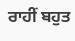ਰਾਹੀਂ ਬਹੁਤ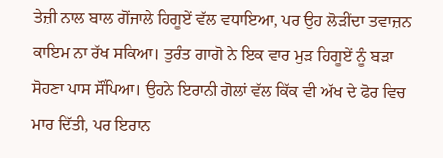ਤੇਜ਼ੀ ਨਾਲ ਬਾਲ ਗੋਂਜਾਲੇ ਹਿਗੂਏਂ ਵੱਲ ਵਧਾਇਆ, ਪਰ ਉਹ ਲੋੜੀਂਦਾ ਤਵਾਜ਼ਨ ਕਾਇਮ ਨਾ ਰੱਖ ਸਕਿਆ। ਤੁਰੰਤ ਗਾਗੋ ਨੇ ਇਕ ਵਾਰ ਮੁੜ ਹਿਗੂਏਂ ਨੂੰ ਬੜਾ ਸੋਹਣਾ ਪਾਸ ਸੌਂਪਿਆ। ਉਹਨੇ ਇਰਾਨੀ ਗੋਲਾਂ ਵੱਲ ਕਿੱਕ ਵੀ ਅੱਖ ਦੇ ਫੋਰ ਵਿਚ ਮਾਰ ਦਿੱਤੀ, ਪਰ ਇਰਾਨ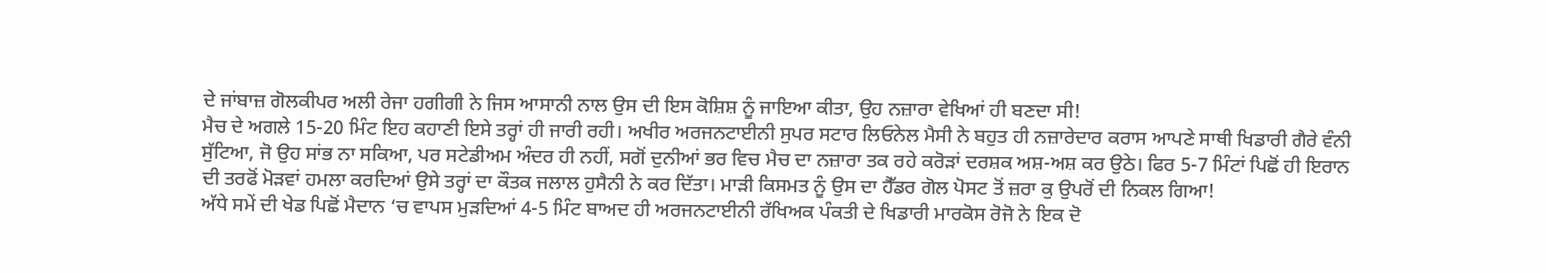ਦੇ ਜਾਂਬਾਜ਼ ਗੋਲਕੀਪਰ ਅਲੀ ਰੇਜਾ ਹਗੀਗੀ ਨੇ ਜਿਸ ਆਸਾਨੀ ਨਾਲ ਉਸ ਦੀ ਇਸ ਕੋਸ਼ਿਸ਼ ਨੂੰ ਜਾਇਆ ਕੀਤਾ, ਉਹ ਨਜ਼ਾਰਾ ਵੇਖਿਆਂ ਹੀ ਬਣਦਾ ਸੀ!
ਮੈਚ ਦੇ ਅਗਲੇ 15-20 ਮਿੰਟ ਇਹ ਕਹਾਣੀ ਇਸੇ ਤਰ੍ਹਾਂ ਹੀ ਜਾਰੀ ਰਹੀ। ਅਖੀਰ ਅਰਜਨਟਾਈਨੀ ਸੁਪਰ ਸਟਾਰ ਲਿਓਨੇਲ ਮੈਸੀ ਨੇ ਬਹੁਤ ਹੀ ਨਜ਼ਾਰੇਦਾਰ ਕਰਾਸ ਆਪਣੇ ਸਾਥੀ ਖਿਡਾਰੀ ਗੈਰੇ ਵੰਨੀ ਸੁੱਟਿਆ, ਜੋ ਉਹ ਸਾਂਭ ਨਾ ਸਕਿਆ, ਪਰ ਸਟੇਡੀਅਮ ਅੰਦਰ ਹੀ ਨਹੀਂ, ਸਗੋਂ ਦੁਨੀਆਂ ਭਰ ਵਿਚ ਮੈਚ ਦਾ ਨਜ਼ਾਰਾ ਤਕ ਰਹੇ ਕਰੋੜਾਂ ਦਰਸ਼ਕ ਅਸ਼-ਅਸ਼ ਕਰ ਉਠੇ। ਫਿਰ 5-7 ਮਿੰਟਾਂ ਪਿਛੋਂ ਹੀ ਇਰਾਨ ਦੀ ਤਰਫੋਂ ਮੋੜਵਾਂ ਹਮਲਾ ਕਰਦਿਆਂ ਉਸੇ ਤਰ੍ਹਾਂ ਦਾ ਕੌਤਕ ਜਲਾਲ ਹੁਸੈਨੀ ਨੇ ਕਰ ਦਿੱਤਾ। ਮਾੜੀ ਕਿਸਮਤ ਨੂੰ ਉਸ ਦਾ ਹੈੱਡਰ ਗੋਲ ਪੋਸਟ ਤੋਂ ਜ਼ਰਾ ਕੁ ਉਪਰੋਂ ਦੀ ਨਿਕਲ ਗਿਆ!
ਅੱਧੇ ਸਮੇਂ ਦੀ ਖੇਡ ਪਿਛੋਂ ਮੈਦਾਨ ‘ਚ ਵਾਪਸ ਮੁੜਦਿਆਂ 4-5 ਮਿੰਟ ਬਾਅਦ ਹੀ ਅਰਜਨਟਾਈਨੀ ਰੱਖਿਅਕ ਪੰਕਤੀ ਦੇ ਖਿਡਾਰੀ ਮਾਰਕੋਸ ਰੋਜੋ ਨੇ ਇਕ ਦੋ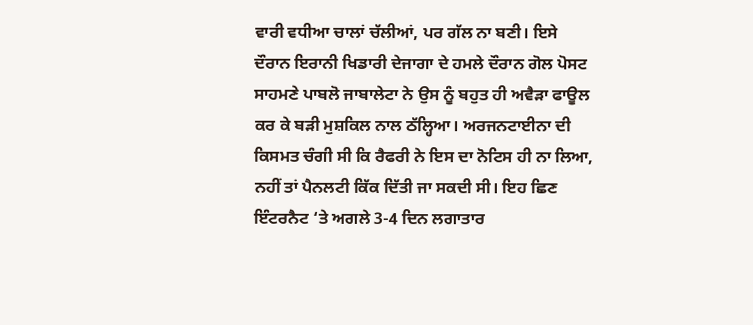ਵਾਰੀ ਵਧੀਆ ਚਾਲਾਂ ਚੱਲੀਆਂ, ਪਰ ਗੱਲ ਨਾ ਬਣੀ। ਇਸੇ ਦੌਰਾਨ ਇਰਾਨੀ ਖਿਡਾਰੀ ਦੇਜਾਗਾ ਦੇ ਹਮਲੇ ਦੌਰਾਨ ਗੋਲ ਪੋਸਟ ਸਾਹਮਣੇ ਪਾਬਲੋ ਜਾਬਾਲੇਟਾ ਨੇ ਉਸ ਨੂੰ ਬਹੁਤ ਹੀ ਅਵੈੜਾ ਫਾਊਲ ਕਰ ਕੇ ਬੜੀ ਮੁਸ਼ਕਿਲ ਨਾਲ ਠੱਲ੍ਹਿਆ। ਅਰਜਨਟਾਈਨਾ ਦੀ ਕਿਸਮਤ ਚੰਗੀ ਸੀ ਕਿ ਰੈਫਰੀ ਨੇ ਇਸ ਦਾ ਨੋਟਿਸ ਹੀ ਨਾ ਲਿਆ, ਨਹੀਂ ਤਾਂ ਪੈਨਲਟੀ ਕਿੱਕ ਦਿੱਤੀ ਜਾ ਸਕਦੀ ਸੀ। ਇਹ ਛਿਣ ਇੰਟਰਨੈਟ ‘ਤੇ ਅਗਲੇ 3-4 ਦਿਨ ਲਗਾਤਾਰ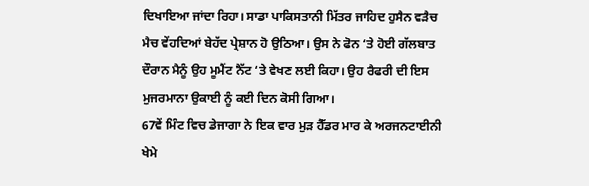ਦਿਖਾਇਆ ਜਾਂਦਾ ਰਿਹਾ। ਸਾਡਾ ਪਾਕਿਸਤਾਨੀ ਮਿੱਤਰ ਜਾਹਿਦ ਹੁਸੈਨ ਵੜੈਚ ਮੈਚ ਵੇਂਹਦਿਆਂ ਬੇਹੱਦ ਪ੍ਰੇਸ਼ਾਨ ਹੋ ਉਠਿਆ। ਉਸ ਨੇ ਫੋਨ ‘ਤੇ ਹੋਈ ਗੱਲਬਾਤ ਦੌਰਾਨ ਮੈਨੂੰ ਉਹ ਮੂਮੈਂਟ ਨੈੱਟ ‘ਤੇ ਵੇਖਣ ਲਈ ਕਿਹਾ। ਉਹ ਰੈਫਰੀ ਦੀ ਇਸ ਮੁਜਰਮਾਨਾ ਉਕਾਈ ਨੂੰ ਕਈ ਦਿਨ ਕੋਸੀ ਗਿਆ।
67ਵੇਂ ਮਿੰਟ ਵਿਚ ਡੇਜਾਗਾ ਨੇ ਇਕ ਵਾਰ ਮੁੜ ਹੈੱਡਰ ਮਾਰ ਕੇ ਅਰਜਨਟਾਈਨੀ ਖੇਮੇ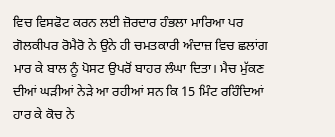ਵਿਚ ਵਿਸਫੋਟ ਕਰਨ ਲਈ ਜ਼ੋਰਦਾਰ ਹੰਭਲਾ ਮਾਰਿਆ ਪਰ ਗੋਲਕੀਪਰ ਰੋਮੈਰੋ ਨੇ ਉਨੇ ਹੀ ਚਮਤਕਾਰੀ ਅੰਦਾਜ਼ ਵਿਚ ਛਲਾਂਗ ਮਾਰ ਕੇ ਬਾਲ ਨੂੰ ਪੋਸਟ ਉਪਰੋਂ ਬਾਹਰ ਲੰਘਾ ਦਿਤਾ। ਮੈਚ ਮੁੱਕਣ ਦੀਆਂ ਘੜੀਆਂ ਨੇੜੇ ਆ ਰਹੀਆਂ ਸਨ ਕਿ 15 ਮਿੰਟ ਰਹਿੰਦਿਆਂ ਹਾਰ ਕੇ ਕੋਚ ਨੇ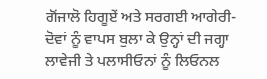ਗੋਂਜਾਲੋ ਹਿਗੂਏਂ ਅਤੇ ਸਰਗਈ ਆਗੇਰੀ-ਦੋਵਾਂ ਨੂੰ ਵਾਪਸ ਬੁਲਾ ਕੇ ਉਨ੍ਹਾਂ ਦੀ ਜਗ੍ਹਾ ਲਾਵੇਜੀ ਤੇ ਪਲਾਸੀਓਨਾਂ ਨੂੰ ਲਿਓਨਲ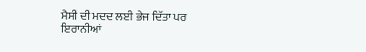ਮੈਸੀ ਦੀ ਮਦਦ ਲਈ ਭੇਜ ਦਿੱਤਾ ਪਰ ਇਰਾਨੀਆਂ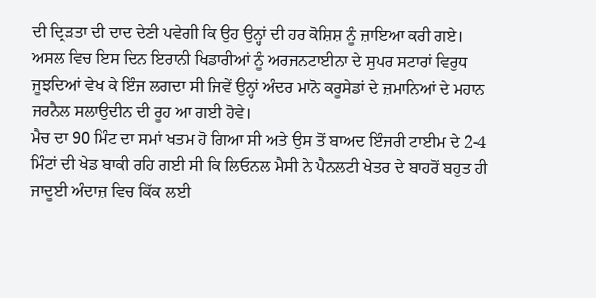ਦੀ ਦ੍ਰਿੜਤਾ ਦੀ ਦਾਦ ਦੇਣੀ ਪਵੇਗੀ ਕਿ ਉਹ ਉਨ੍ਹਾਂ ਦੀ ਹਰ ਕੋਸ਼ਿਸ਼ ਨੂੰ ਜ਼ਾਇਆ ਕਰੀ ਗਏ। ਅਸਲ ਵਿਚ ਇਸ ਦਿਨ ਇਰਾਨੀ ਖਿਡਾਰੀਆਂ ਨੂੰ ਅਰਜਨਟਾਈਨਾ ਦੇ ਸੁਪਰ ਸਟਾਰਾਂ ਵਿਰੁਧ ਜੂਝਦਿਆਂ ਵੇਖ ਕੇ ਇੰਜ ਲਗਦਾ ਸੀ ਜਿਵੇਂ ਉਨ੍ਹਾਂ ਅੰਦਰ ਮਾਨੋ ਕਰੂਸੇਡਾਂ ਦੇ ਜ਼ਮਾਨਿਆਂ ਦੇ ਮਹਾਨ ਜਰਨੈਲ ਸਲਾਉਦੀਨ ਦੀ ਰੂਹ ਆ ਗਈ ਹੋਵੇ।
ਮੈਚ ਦਾ 90 ਮਿੰਟ ਦਾ ਸਮਾਂ ਖਤਮ ਹੋ ਗਿਆ ਸੀ ਅਤੇ ਉਸ ਤੋਂ ਬਾਅਦ ਇੰਜਰੀ ਟਾਈਮ ਦੇ 2-4 ਮਿੰਟਾਂ ਦੀ ਖੇਡ ਬਾਕੀ ਰਹਿ ਗਈ ਸੀ ਕਿ ਲਿਓਨਲ ਮੈਸੀ ਨੇ ਪੈਨਲਟੀ ਖੇਤਰ ਦੇ ਬਾਹਰੋਂ ਬਹੁਤ ਹੀ ਜਾਦੂਈ ਅੰਦਾਜ਼ ਵਿਚ ਕਿੱਕ ਲਈ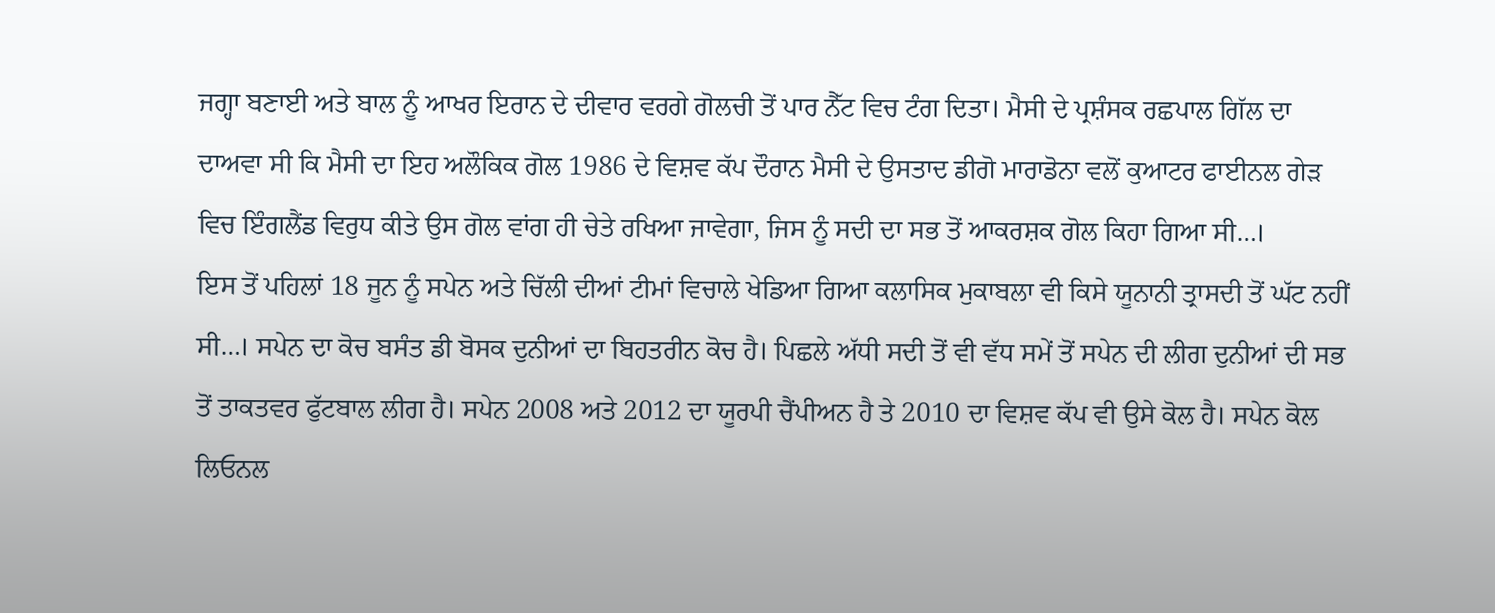ਜਗ੍ਹਾ ਬਣਾਈ ਅਤੇ ਬਾਲ ਨੂੰ ਆਖਰ ਇਰਾਨ ਦੇ ਦੀਵਾਰ ਵਰਗੇ ਗੋਲਚੀ ਤੋਂ ਪਾਰ ਨੈੱਟ ਵਿਚ ਟੰਗ ਦਿਤਾ। ਮੈਸੀ ਦੇ ਪ੍ਰਸ਼ੰਸਕ ਰਛਪਾਲ ਗਿੱਲ ਦਾ ਦਾਅਵਾ ਸੀ ਕਿ ਮੈਸੀ ਦਾ ਇਹ ਅਲੌਕਿਕ ਗੋਲ 1986 ਦੇ ਵਿਸ਼ਵ ਕੱਪ ਦੌਰਾਨ ਮੈਸੀ ਦੇ ਉਸਤਾਦ ਡੀਗੋ ਮਾਰਾਡੋਨਾ ਵਲੋਂ ਕੁਆਟਰ ਫਾਈਨਲ ਗੇੜ ਵਿਚ ਇੰਗਲੈਂਡ ਵਿਰੁਧ ਕੀਤੇ ਉਸ ਗੋਲ ਵਾਂਗ ਹੀ ਚੇਤੇ ਰਖਿਆ ਜਾਵੇਗਾ, ਜਿਸ ਨੂੰ ਸਦੀ ਦਾ ਸਭ ਤੋਂ ਆਕਰਸ਼ਕ ਗੋਲ ਕਿਹਾ ਗਿਆ ਸੀ…।
ਇਸ ਤੋਂ ਪਹਿਲਾਂ 18 ਜੂਨ ਨੂੰ ਸਪੇਨ ਅਤੇ ਚਿੱਲੀ ਦੀਆਂ ਟੀਮਾਂ ਵਿਚਾਲੇ ਖੇਡਿਆ ਗਿਆ ਕਲਾਸਿਕ ਮੁਕਾਬਲਾ ਵੀ ਕਿਸੇ ਯੂਨਾਨੀ ਤ੍ਰਾਸਦੀ ਤੋਂ ਘੱਟ ਨਹੀਂ ਸੀ…। ਸਪੇਨ ਦਾ ਕੋਚ ਬਸੰਤ ਡੀ ਬੋਸਕ ਦੁਨੀਆਂ ਦਾ ਬਿਹਤਰੀਨ ਕੋਚ ਹੈ। ਪਿਛਲੇ ਅੱਧੀ ਸਦੀ ਤੋਂ ਵੀ ਵੱਧ ਸਮੇਂ ਤੋਂ ਸਪੇਨ ਦੀ ਲੀਗ ਦੁਨੀਆਂ ਦੀ ਸਭ ਤੋਂ ਤਾਕਤਵਰ ਫੁੱਟਬਾਲ ਲੀਗ ਹੈ। ਸਪੇਨ 2008 ਅਤੇ 2012 ਦਾ ਯੂਰਪੀ ਚੈਂਪੀਅਨ ਹੈ ਤੇ 2010 ਦਾ ਵਿਸ਼ਵ ਕੱਪ ਵੀ ਉਸੇ ਕੋਲ ਹੈ। ਸਪੇਨ ਕੋਲ ਲਿਓਨਲ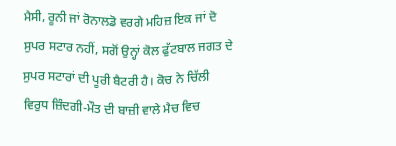ਮੈਸੀ, ਰੂਨੀ ਜਾਂ ਰੋਨਾਲਡੋ ਵਰਗੇ ਮਹਿਜ਼ ਇਕ ਜਾਂ ਦੋ ਸੁਪਰ ਸਟਾਰ ਨਹੀਂ, ਸਗੋਂ ਉਨ੍ਹਾਂ ਕੋਲ ਫੁੱਟਬਾਲ ਜਗਤ ਦੇ ਸੁਪਰ ਸਟਾਰਾਂ ਦੀ ਪੂਰੀ ਬੈਟਰੀ ਹੈ। ਕੋਚ ਨੇ ਚਿੱਲੀ ਵਿਰੁਧ ਜ਼ਿੰਦਗੀ-ਮੌਤ ਦੀ ਬਾਜ਼ੀ ਵਾਲੇ ਮੈਚ ਵਿਚ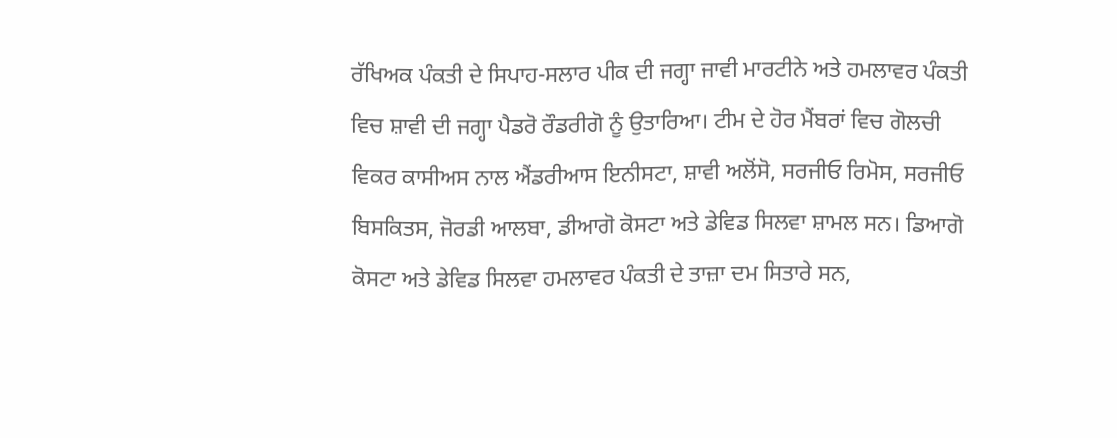ਰੱਖਿਅਕ ਪੰਕਤੀ ਦੇ ਸਿਪਾਹ-ਸਲਾਰ ਪੀਕ ਦੀ ਜਗ੍ਹਾ ਜਾਵੀ ਮਾਰਟੀਨੇ ਅਤੇ ਹਮਲਾਵਰ ਪੰਕਤੀ ਵਿਚ ਸ਼ਾਵੀ ਦੀ ਜਗ੍ਹਾ ਪੈਡਰੋ ਰੌਡਰੀਗੋ ਨੂੰ ਉਤਾਰਿਆ। ਟੀਮ ਦੇ ਹੋਰ ਮੈਂਬਰਾਂ ਵਿਚ ਗੋਲਚੀ ਵਿਕਰ ਕਾਸੀਅਸ ਨਾਲ ਐਂਡਰੀਆਸ ਇਨੀਸਟਾ, ਸ਼ਾਵੀ ਅਲੋਂਸੋ, ਸਰਜੀਓ ਰਿਮੋਸ, ਸਰਜੀਓ ਬਿਸਕਿਤਸ, ਜੋਰਡੀ ਆਲਬਾ, ਡੀਆਗੋ ਕੋਸਟਾ ਅਤੇ ਡੇਵਿਡ ਸਿਲਵਾ ਸ਼ਾਮਲ ਸਨ। ਡਿਆਗੋ ਕੋਸਟਾ ਅਤੇ ਡੇਵਿਡ ਸਿਲਵਾ ਹਮਲਾਵਰ ਪੰਕਤੀ ਦੇ ਤਾਜ਼ਾ ਦਮ ਸਿਤਾਰੇ ਸਨ,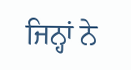ਜਿਨ੍ਹਾਂ ਨੇ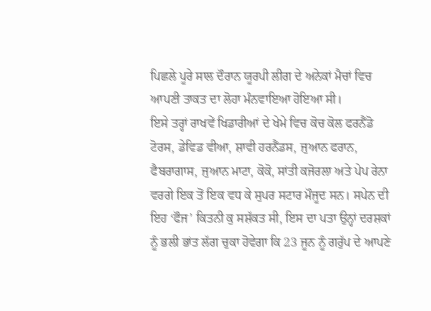ਪਿਛਲੇ ਪੂਰੇ ਸਾਲ ਦੌਰਾਨ ਯੂਰਪੀ ਲੀਗ ਦੇ ਅਨੇਕਾਂ ਮੈਚਾਂ ਵਿਚ ਆਪਣੀ ਤਾਕਤ ਦਾ ਲੋਹਾ ਮੰਨਵਾਇਆ ਹੋਇਆ ਸੀ।
ਇਸੇ ਤਰ੍ਹਾਂ ਰਾਖਵੇਂ ਖਿਡਾਰੀਆਂ ਦੇ ਖੇਮੇ ਵਿਚ ਕੋਚ ਕੋਲ ਫਰਨੈਂਡੋ ਟੋਰਸ, ਡੇਵਿਡ ਵੀਆ, ਸ਼ਾਵੀ ਹਰਨੈਂਡਸ, ਜੁਆਨ ਫਰਾਨ, ਫੈਬਰਾਗਾਸ, ਜੁਆਨ ਮਾਟਾ, ਕੋਕੋ, ਸਾਂਤੀ ਕਜੋਰਲਾ ਅਤੇ ਪੇਪ ਰੇਨਾ ਵਰਗੇ ਇਕ ਤੋਂ ਇਕ ਵਧ ਕੇ ਸੁਪਰ ਸਟਾਰ ਮੌਜੂਦ ਸਨ। ਸਪੇਨ ਦੀ ਇਹ ‘ਫੌਜ’ ਕਿਤਨੀ ਕੁ ਸਸ਼ੱਕਤ ਸੀ, ਇਸ ਦਾ ਪਤਾ ਉਨ੍ਹਾਂ ਦਰਸ਼ਕਾਂ ਨੂੰ ਭਲੀ ਭਾਂਤ ਲੱਗ ਚੁਕਾ ਹੋਵੇਗਾ ਕਿ 23 ਜੂਨ ਨੂੰ ਗਰੁੱਪ ਦੇ ਆਪਣੇ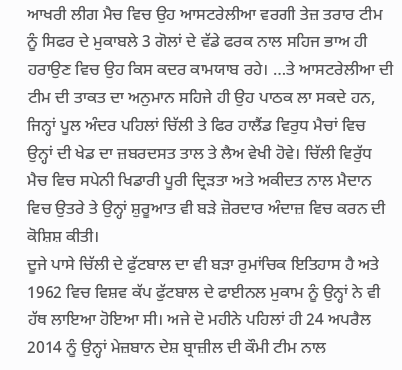ਆਖਰੀ ਲੀਗ ਮੈਚ ਵਿਚ ਉਹ ਆਸਟਰੇਲੀਆ ਵਰਗੀ ਤੇਜ਼ ਤਰਾਰ ਟੀਮ ਨੂੰ ਸਿਫਰ ਦੇ ਮੁਕਾਬਲੇ 3 ਗੋਲਾਂ ਦੇ ਵੱਡੇ ਫਰਕ ਨਾਲ ਸਹਿਜ ਭਾਅ ਹੀ ਹਰਾਉਣ ਵਿਚ ਉਹ ਕਿਸ ਕਦਰ ਕਾਮਯਾਬ ਰਹੇ। …ਤੇ ਆਸਟਰੇਲੀਆ ਦੀ ਟੀਮ ਦੀ ਤਾਕਤ ਦਾ ਅਨੁਮਾਨ ਸਹਿਜੇ ਹੀ ਉਹ ਪਾਠਕ ਲਾ ਸਕਦੇ ਹਨ, ਜਿਨ੍ਹਾਂ ਪੂਲ ਅੰਦਰ ਪਹਿਲਾਂ ਚਿੱਲੀ ਤੇ ਫਿਰ ਹਾਲੈਂਡ ਵਿਰੁਧ ਮੈਚਾਂ ਵਿਚ ਉਨ੍ਹਾਂ ਦੀ ਖੇਡ ਦਾ ਜ਼ਬਰਦਸਤ ਤਾਲ ਤੇ ਲੈਅ ਵੇਖੀ ਹੋਵੇ। ਚਿੱਲੀ ਵਿਰੁੱਧ ਮੈਚ ਵਿਚ ਸਪੇਨੀ ਖਿਡਾਰੀ ਪੂਰੀ ਦ੍ਰਿੜਤਾ ਅਤੇ ਅਕੀਦਤ ਨਾਲ ਮੈਦਾਨ ਵਿਚ ਉਤਰੇ ਤੇ ਉਨ੍ਹਾਂ ਸ਼ੁਰੂਆਤ ਵੀ ਬੜੇ ਜ਼ੋਰਦਾਰ ਅੰਦਾਜ਼ ਵਿਚ ਕਰਨ ਦੀ ਕੋਸ਼ਿਸ਼ ਕੀਤੀ।
ਦੂਜੇ ਪਾਸੇ ਚਿੱਲੀ ਦੇ ਫੁੱਟਬਾਲ ਦਾ ਵੀ ਬੜਾ ਰੁਮਾਂਚਿਕ ਇਤਿਹਾਸ ਹੈ ਅਤੇ 1962 ਵਿਚ ਵਿਸ਼ਵ ਕੱਪ ਫੁੱਟਬਾਲ ਦੇ ਫਾਈਨਲ ਮੁਕਾਮ ਨੂੰ ਉਨ੍ਹਾਂ ਨੇ ਵੀ ਹੱਥ ਲਾਇਆ ਹੋਇਆ ਸੀ। ਅਜੇ ਦੋ ਮਹੀਨੇ ਪਹਿਲਾਂ ਹੀ 24 ਅਪਰੈਲ 2014 ਨੂੰ ਉਨ੍ਹਾਂ ਮੇਜ਼ਬਾਨ ਦੇਸ਼ ਬ੍ਰਾਜ਼ੀਲ ਦੀ ਕੌਮੀ ਟੀਮ ਨਾਲ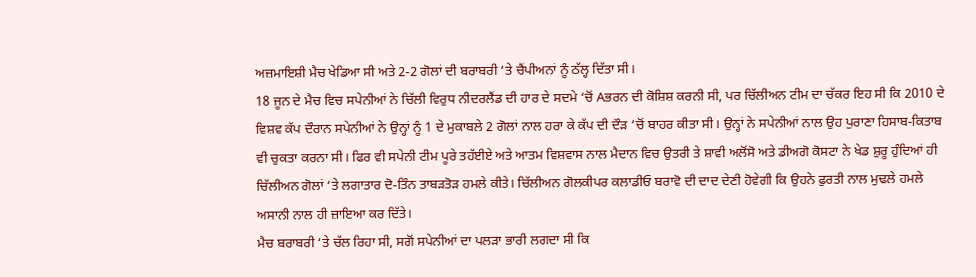ਅਜ਼ਮਾਇਸ਼ੀ ਮੈਚ ਖੇਡਿਆ ਸੀ ਅਤੇ 2-2 ਗੋਲਾਂ ਦੀ ਬਰਾਬਰੀ ‘ਤੇ ਚੈਂਪੀਅਨਾਂ ਨੂੰ ਠੱਲ੍ਹ ਦਿੱਤਾ ਸੀ।
18 ਜੂਨ ਦੇ ਮੈਚ ਵਿਚ ਸਪੇਨੀਆਂ ਨੇ ਚਿੱਲੀ ਵਿਰੁਧ ਨੀਦਰਲੈਂਡ ਦੀ ਹਾਰ ਦੇ ਸਦਮੇ ‘ਚੋਂ Aਭਰਨ ਦੀ ਕੋਸ਼ਿਸ਼ ਕਰਨੀ ਸੀ, ਪਰ ਚਿੱਲੀਅਨ ਟੀਮ ਦਾ ਚੱਕਰ ਇਹ ਸੀ ਕਿ 2010 ਦੇ ਵਿਸ਼ਵ ਕੱਪ ਦੌਰਾਨ ਸਪੇਨੀਆਂ ਨੇ ਉਨ੍ਹਾਂ ਨੂੰ 1 ਦੇ ਮੁਕਾਬਲੇ 2 ਗੋਲਾਂ ਨਾਲ ਹਰਾ ਕੇ ਕੱਪ ਦੀ ਦੌੜ ‘ਚੋਂ ਬਾਹਰ ਕੀਤਾ ਸੀ। ਉਨ੍ਹਾਂ ਨੇ ਸਪੇਨੀਆਂ ਨਾਲ ਉਹ ਪੁਰਾਣਾ ਹਿਸਾਬ-ਕਿਤਾਬ ਵੀ ਚੁਕਤਾ ਕਰਨਾ ਸੀ। ਫਿਰ ਵੀ ਸਪੇਨੀ ਟੀਮ ਪੂਰੇ ਤਹੱਈਏ ਅਤੇ ਆਤਮ ਵਿਸ਼ਵਾਸ ਨਾਲ ਮੈਦਾਨ ਵਿਚ ਉਤਰੀ ਤੇ ਸ਼ਾਵੀ ਅਲੋਂਸੋ ਅਤੇ ਡੀਅਗੋ ਕੋਸਟਾ ਨੇ ਖੇਡ ਸ਼ੁਰੂ ਹੁੰਦਿਆਂ ਹੀ ਚਿੱਲੀਅਨ ਗੋਲਾਂ ‘ਤੇ ਲਗਾਤਾਰ ਦੋ-ਤਿੰਨ ਤਾਬੜਤੋੜ ਹਮਲੇ ਕੀਤੇ। ਚਿੱਲੀਅਨ ਗੋਲਕੀਪਰ ਕਲਾਡੀਓ ਬਰਾਵੋ ਦੀ ਦਾਦ ਦੇਣੀ ਹੋਵੇਗੀ ਕਿ ਉਹਨੇ ਫੁਰਤੀ ਨਾਲ ਮੁਢਲੇ ਹਮਲੇ ਅਸਾਨੀ ਨਾਲ ਹੀ ਜ਼ਾਇਆ ਕਰ ਦਿੱਤੇ।
ਮੈਚ ਬਰਾਬਰੀ ‘ਤੇ ਚੱਲ ਰਿਹਾ ਸੀ, ਸਗੋਂ ਸਪੇਨੀਆਂ ਦਾ ਪਲੜਾ ਭਾਰੀ ਲਗਦਾ ਸੀ ਕਿ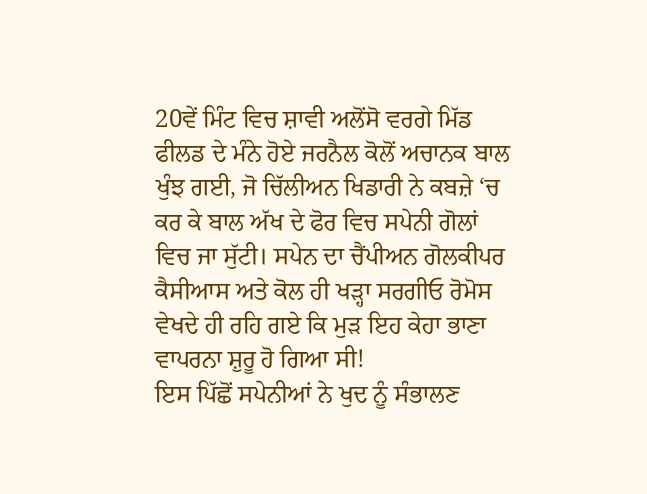20ਵੇਂ ਮਿੰਟ ਵਿਚ ਸ਼ਾਵੀ ਅਲੋਂਸੋ ਵਰਗੇ ਮਿੱਡ ਫੀਲਡ ਦੇ ਮੰਨੇ ਹੋਏ ਜਰਨੈਲ ਕੋਲੋਂ ਅਚਾਨਕ ਬਾਲ ਖੁੰਝ ਗਈ, ਜੋ ਚਿੱਲੀਅਨ ਖਿਡਾਰੀ ਨੇ ਕਬਜ਼ੇ ‘ਚ ਕਰ ਕੇ ਬਾਲ ਅੱਖ ਦੇ ਫੋਰ ਵਿਚ ਸਪੇਨੀ ਗੋਲਾਂ ਵਿਚ ਜਾ ਸੁੱਟੀ। ਸਪੇਨ ਦਾ ਚੈਂਪੀਅਨ ਗੋਲਕੀਪਰ ਕੈਸੀਆਸ ਅਤੇ ਕੋਲ ਹੀ ਖੜ੍ਹਾ ਸਰਗੀਓ ਰੋਮੋਸ ਵੇਖਦੇ ਹੀ ਰਹਿ ਗਏ ਕਿ ਮੁੜ ਇਹ ਕੇਹਾ ਭਾਣਾ ਵਾਪਰਨਾ ਸ਼ੁਰੂ ਹੋ ਗਿਆ ਸੀ!
ਇਸ ਪਿੱਛੋਂ ਸਪੇਨੀਆਂ ਨੇ ਖੁਦ ਨੂੰ ਸੰਭਾਲਣ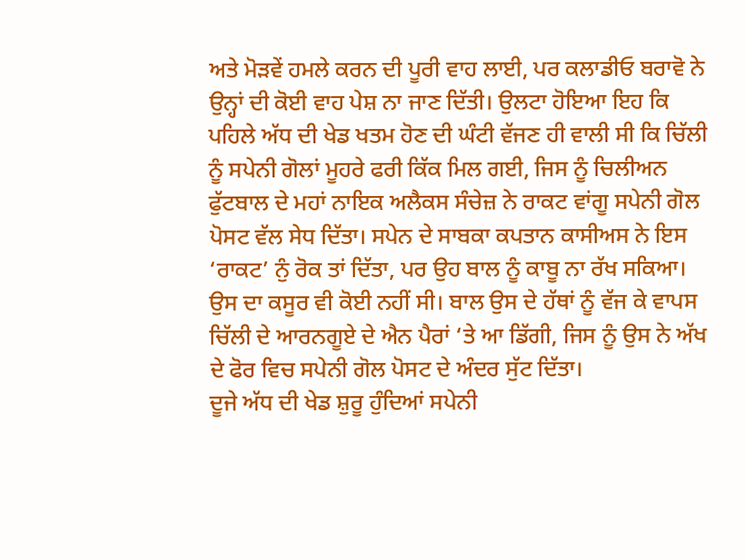ਅਤੇ ਮੋੜਵੇਂ ਹਮਲੇ ਕਰਨ ਦੀ ਪੂਰੀ ਵਾਹ ਲਾਈ, ਪਰ ਕਲਾਡੀਓ ਬਰਾਵੋ ਨੇ ਉਨ੍ਹਾਂ ਦੀ ਕੋਈ ਵਾਹ ਪੇਸ਼ ਨਾ ਜਾਣ ਦਿੱਤੀ। ਉਲਟਾ ਹੋਇਆ ਇਹ ਕਿ ਪਹਿਲੇ ਅੱਧ ਦੀ ਖੇਡ ਖਤਮ ਹੋਣ ਦੀ ਘੰਟੀ ਵੱਜਣ ਹੀ ਵਾਲੀ ਸੀ ਕਿ ਚਿੱਲੀ ਨੂੰ ਸਪੇਨੀ ਗੋਲਾਂ ਮੂਹਰੇ ਫਰੀ ਕਿੱਕ ਮਿਲ ਗਈ, ਜਿਸ ਨੂੰ ਚਿਲੀਅਨ ਫੁੱਟਬਾਲ ਦੇ ਮਹਾਂ ਨਾਇਕ ਅਲੈਕਸ ਸੰਚੇਜ਼ ਨੇ ਰਾਕਟ ਵਾਂਗੂ ਸਪੇਨੀ ਗੋਲ ਪੋਸਟ ਵੱਲ ਸੇਧ ਦਿੱਤਾ। ਸਪੇਨ ਦੇ ਸਾਬਕਾ ਕਪਤਾਨ ਕਾਸੀਅਸ ਨੇ ਇਸ ‘ਰਾਕਟ’ ਨੁੰ ਰੋਕ ਤਾਂ ਦਿੱਤਾ, ਪਰ ਉਹ ਬਾਲ ਨੂੰ ਕਾਬੂ ਨਾ ਰੱਖ ਸਕਿਆ। ਉਸ ਦਾ ਕਸੂਰ ਵੀ ਕੋਈ ਨਹੀਂ ਸੀ। ਬਾਲ ਉਸ ਦੇ ਹੱਥਾਂ ਨੂੰ ਵੱਜ ਕੇ ਵਾਪਸ ਚਿੱਲੀ ਦੇ ਆਰਨਗੂਏ ਦੇ ਐਨ ਪੈਰਾਂ ‘ਤੇ ਆ ਡਿੱਗੀ, ਜਿਸ ਨੂੰ ਉਸ ਨੇ ਅੱਖ ਦੇ ਫੋਰ ਵਿਚ ਸਪੇਨੀ ਗੋਲ ਪੋਸਟ ਦੇ ਅੰਦਰ ਸੁੱਟ ਦਿੱਤਾ।
ਦੂਜੇ ਅੱਧ ਦੀ ਖੇਡ ਸ਼ੁਰੂ ਹੁੰਦਿਆਂ ਸਪੇਨੀ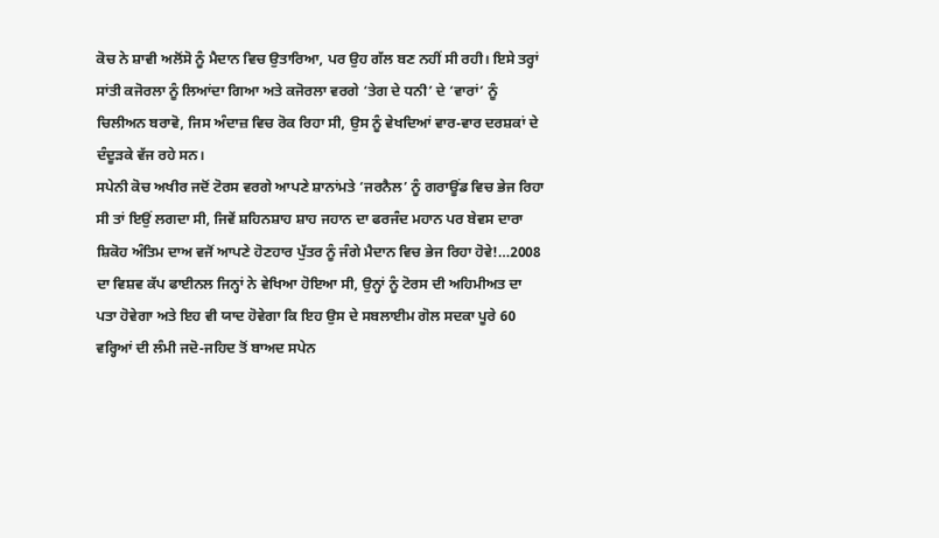ਕੋਚ ਨੇ ਸ਼ਾਵੀ ਅਲੋਂਸੋ ਨੂੰ ਮੈਦਾਨ ਵਿਚ ਉਤਾਰਿਆ, ਪਰ ਉਹ ਗੱਲ ਬਣ ਨਹੀਂ ਸੀ ਰਹੀ। ਇਸੇ ਤਰ੍ਹਾਂ ਸਾਂਤੀ ਕਜੋਰਲਾ ਨੂੰ ਲਿਆਂਦਾ ਗਿਆ ਅਤੇ ਕਜੋਰਲਾ ਵਰਗੇ ‘ਤੇਗ ਦੇ ਧਨੀ’ ਦੇ ‘ਵਾਰਾਂ’ ਨੂੰ ਚਿਲੀਅਨ ਬਰਾਵੋ, ਜਿਸ ਅੰਦਾਜ਼ ਵਿਚ ਰੋਕ ਰਿਹਾ ਸੀ, ਉਸ ਨੂੰ ਵੇਖਦਿਆਂ ਵਾਰ-ਵਾਰ ਦਰਸ਼ਕਾਂ ਦੇ ਦੰਦੂੜਕੇ ਵੱਜ ਰਹੇ ਸਨ।
ਸਪੇਨੀ ਕੋਚ ਅਖੀਰ ਜਦੋਂ ਟੋਰਸ ਵਰਗੇ ਆਪਣੇ ਸ਼ਾਨਾਂਮਤੇ ‘ਜਰਨੈਲ’ ਨੂੰ ਗਰਾਊਂਡ ਵਿਚ ਭੇਜ ਰਿਹਾ ਸੀ ਤਾਂ ਇਉਂ ਲਗਦਾ ਸੀ, ਜਿਵੇਂ ਸ਼ਹਿਨਸ਼ਾਹ ਸ਼ਾਹ ਜਹਾਨ ਦਾ ਫਰਜੰਦ ਮਹਾਨ ਪਰ ਬੇਵਸ ਦਾਰਾ ਸ਼ਿਕੋਹ ਅੰਤਿਮ ਦਾਅ ਵਜੋਂ ਆਪਣੇ ਹੋਣਹਾਰ ਪੁੱਤਰ ਨੂੰ ਜੰਗੇ ਮੈਦਾਨ ਵਿਚ ਭੇਜ ਰਿਹਾ ਹੋਵੇ!…2008 ਦਾ ਵਿਸ਼ਵ ਕੱਪ ਫਾਈਨਲ ਜਿਨ੍ਹਾਂ ਨੇ ਵੇਖਿਆ ਹੋਇਆ ਸੀ, ਉਨ੍ਹਾਂ ਨੂੰ ਟੋਰਸ ਦੀ ਅਹਿਮੀਅਤ ਦਾ ਪਤਾ ਹੋਵੇਗਾ ਅਤੇ ਇਹ ਵੀ ਯਾਦ ਹੋਵੇਗਾ ਕਿ ਇਹ ਉਸ ਦੇ ਸਬਲਾਈਮ ਗੋਲ ਸਦਕਾ ਪੂਰੇ 60 ਵਰ੍ਹਿਆਂ ਦੀ ਲੰਮੀ ਜਦੋ-ਜਹਿਦ ਤੋਂ ਬਾਅਦ ਸਪੇਨ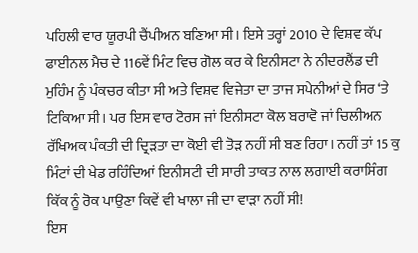ਪਹਿਲੀ ਵਾਰ ਯੂਰਪੀ ਚੈਂਪੀਅਨ ਬਣਿਆ ਸੀ। ਇਸੇ ਤਰ੍ਹਾਂ 2010 ਦੇ ਵਿਸ਼ਵ ਕੱਪ ਫਾਈਨਲ ਮੈਚ ਦੇ 116ਵੇਂ ਮਿੰਟ ਵਿਚ ਗੋਲ ਕਰ ਕੇ ਇਨੀਸਟਾ ਨੇ ਨੀਦਰਲੈਂਡ ਦੀ ਮੁਹਿੰਮ ਨੂੰ ਪੰਕਚਰ ਕੀਤਾ ਸੀ ਅਤੇ ਵਿਸ਼ਵ ਵਿਜੇਤਾ ਦਾ ਤਾਜ ਸਪੇਨੀਆਂ ਦੇ ਸਿਰ ‘ਤੇ ਟਿਕਿਆ ਸੀ। ਪਰ ਇਸ ਵਾਰ ਟੋਰਸ ਜਾਂ ਇਨੀਸਟਾ ਕੋਲ ਬਰਾਵੋ ਜਾਂ ਚਿਲੀਅਨ ਰੱਖਿਅਕ ਪੰਕਤੀ ਦੀ ਦ੍ਰਿੜਤਾ ਦਾ ਕੋਈ ਵੀ ਤੋੜ ਨਹੀਂ ਸੀ ਬਣ ਰਿਹਾ। ਨਹੀਂ ਤਾਂ 15 ਕੁ ਮਿੰਟਾਂ ਦੀ ਖੇਡ ਰਹਿੰਦਿਆਂ ਇਨੀਸਟੀ ਦੀ ਸਾਰੀ ਤਾਕਤ ਨਾਲ ਲਗਾਈ ਕਰਾਸਿੰਗ ਕਿੱਕ ਨੂੰ ਰੋਕ ਪਾਉਣਾ ਕਿਵੇਂ ਵੀ ਖਾਲਾ ਜੀ ਦਾ ਵਾੜਾ ਨਹੀਂ ਸੀ!
ਇਸ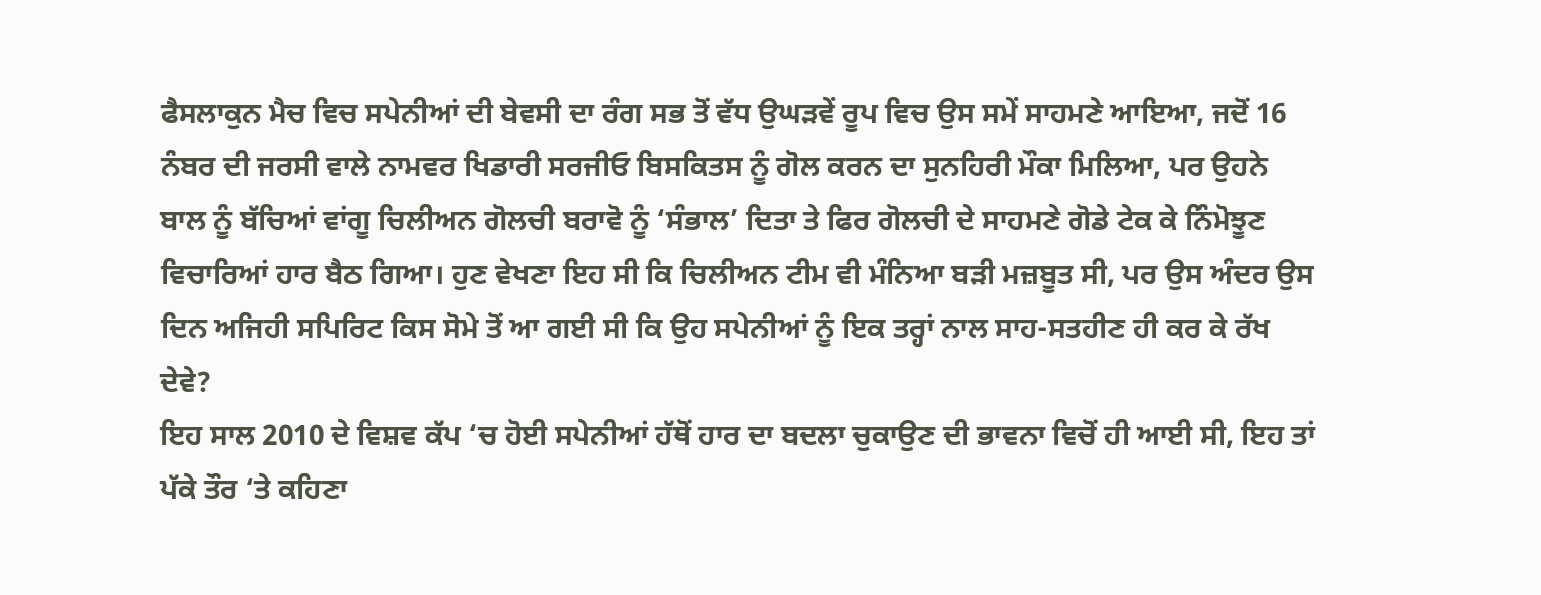ਫੈਸਲਾਕੁਨ ਮੈਚ ਵਿਚ ਸਪੇਨੀਆਂ ਦੀ ਬੇਵਸੀ ਦਾ ਰੰਗ ਸਭ ਤੋਂ ਵੱਧ ਉਘੜਵੇਂ ਰੂਪ ਵਿਚ ਉਸ ਸਮੇਂ ਸਾਹਮਣੇ ਆਇਆ, ਜਦੋਂ 16 ਨੰਬਰ ਦੀ ਜਰਸੀ ਵਾਲੇ ਨਾਮਵਰ ਖਿਡਾਰੀ ਸਰਜੀਓ ਬਿਸਕਿਤਸ ਨੂੰ ਗੋਲ ਕਰਨ ਦਾ ਸੁਨਹਿਰੀ ਮੌਕਾ ਮਿਲਿਆ, ਪਰ ਉਹਨੇ ਬਾਲ ਨੂੰ ਬੱਚਿਆਂ ਵਾਂਗੂ ਚਿਲੀਅਨ ਗੋਲਚੀ ਬਰਾਵੋ ਨੂੰ ‘ਸੰਭਾਲ’ ਦਿਤਾ ਤੇ ਫਿਰ ਗੋਲਚੀ ਦੇ ਸਾਹਮਣੇ ਗੋਡੇ ਟੇਕ ਕੇ ਨਿੰਮੋਝੂਣ ਵਿਚਾਰਿਆਂ ਹਾਰ ਬੈਠ ਗਿਆ। ਹੁਣ ਵੇਖਣਾ ਇਹ ਸੀ ਕਿ ਚਿਲੀਅਨ ਟੀਮ ਵੀ ਮੰਨਿਆ ਬੜੀ ਮਜ਼ਬੂਤ ਸੀ, ਪਰ ਉਸ ਅੰਦਰ ਉਸ ਦਿਨ ਅਜਿਹੀ ਸਪਿਰਿਟ ਕਿਸ ਸੋਮੇ ਤੋਂ ਆ ਗਈ ਸੀ ਕਿ ਉਹ ਸਪੇਨੀਆਂ ਨੂੰ ਇਕ ਤਰ੍ਹਾਂ ਨਾਲ ਸਾਹ-ਸਤਹੀਣ ਹੀ ਕਰ ਕੇ ਰੱਖ ਦੇਵੇ?
ਇਹ ਸਾਲ 2010 ਦੇ ਵਿਸ਼ਵ ਕੱਪ ‘ਚ ਹੋਈ ਸਪੇਨੀਆਂ ਹੱਥੋਂ ਹਾਰ ਦਾ ਬਦਲਾ ਚੁਕਾਉਣ ਦੀ ਭਾਵਨਾ ਵਿਚੋਂ ਹੀ ਆਈ ਸੀ, ਇਹ ਤਾਂ ਪੱਕੇ ਤੌਰ ‘ਤੇ ਕਹਿਣਾ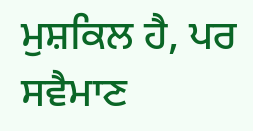ਮੁਸ਼ਕਿਲ ਹੈ, ਪਰ ਸਵੈਮਾਣ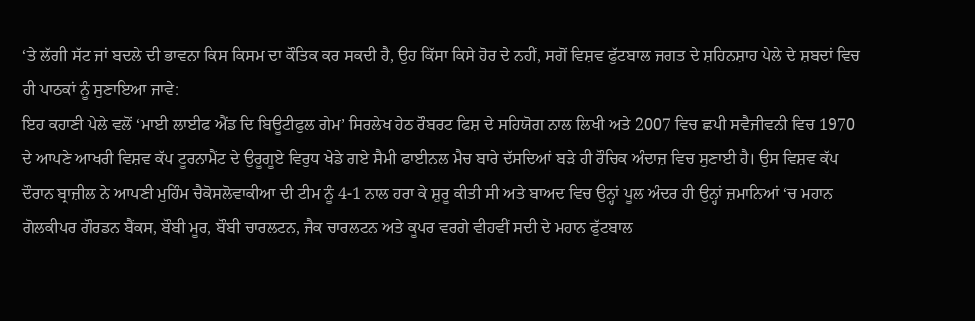‘ਤੇ ਲੱਗੀ ਸੱਟ ਜਾਂ ਬਦਲੇ ਦੀ ਭਾਵਨਾ ਕਿਸ ਕਿਸਮ ਦਾ ਕੌਤਿਕ ਕਰ ਸਕਦੀ ਹੈ, ਉਹ ਕਿੱਸਾ ਕਿਸੇ ਹੋਰ ਦੇ ਨਹੀਂ, ਸਗੋਂ ਵਿਸ਼ਵ ਫੁੱਟਬਾਲ ਜਗਤ ਦੇ ਸ਼ਹਿਨਸ਼ਾਹ ਪੇਲੇ ਦੇ ਸ਼ਬਦਾਂ ਵਿਚ ਹੀ ਪਾਠਕਾਂ ਨੂੰ ਸੁਣਾਇਆ ਜਾਵੇ:
ਇਹ ਕਹਾਣੀ ਪੇਲੇ ਵਲੋਂ ‘ਮਾਈ ਲਾਈਫ ਐਂਡ ਦਿ ਬਿਊਟੀਫੁਲ ਗੇਮ’ ਸਿਰਲੇਖ ਹੇਠ ਰੌਬਰਟ ਫਿਸ਼ ਦੇ ਸਹਿਯੋਗ ਨਾਲ ਲਿਖੀ ਅਤੇ 2007 ਵਿਚ ਛਪੀ ਸਵੈਜੀਵਨੀ ਵਿਚ 1970 ਦੇ ਆਪਣੇ ਆਖਰੀ ਵਿਸ਼ਵ ਕੱਪ ਟੂਰਨਾਮੈਂਟ ਦੇ ਉਰੂਗੂਏ ਵਿਰੁਧ ਖੇਡੇ ਗਏ ਸੈਮੀ ਫਾਈਨਲ ਮੈਚ ਬਾਰੇ ਦੱਸਦਿਆਂ ਬੜੇ ਹੀ ਰੌਚਿਕ ਅੰਦਾਜ਼ ਵਿਚ ਸੁਣਾਈ ਹੈ। ਉਸ ਵਿਸ਼ਵ ਕੱਪ ਦੌਰਾਨ ਬ੍ਰਾਜ਼ੀਲ ਨੇ ਆਪਣੀ ਮੁਹਿੰਮ ਚੈਕੋਸਲੋਵਾਕੀਆ ਦੀ ਟੀਮ ਨੂੰ 4-1 ਨਾਲ ਹਰਾ ਕੇ ਸ਼ੁਰੂ ਕੀਤੀ ਸੀ ਅਤੇ ਬਾਅਦ ਵਿਚ ਉਨ੍ਹਾਂ ਪੂਲ ਅੰਦਰ ਹੀ ਉਨ੍ਹਾਂ ਜ਼ਮਾਨਿਆਂ ‘ਚ ਮਹਾਨ ਗੋਲਕੀਪਰ ਗੌਰਡਨ ਬੈਂਕਸ, ਬੌਬੀ ਮੂਰ, ਬੌਬੀ ਚਾਰਲਟਨ, ਜੈਕ ਚਾਰਲਟਨ ਅਤੇ ਕੂਪਰ ਵਰਗੇ ਵੀਹਵੀਂ ਸਦੀ ਦੇ ਮਹਾਨ ਫੁੱਟਬਾਲ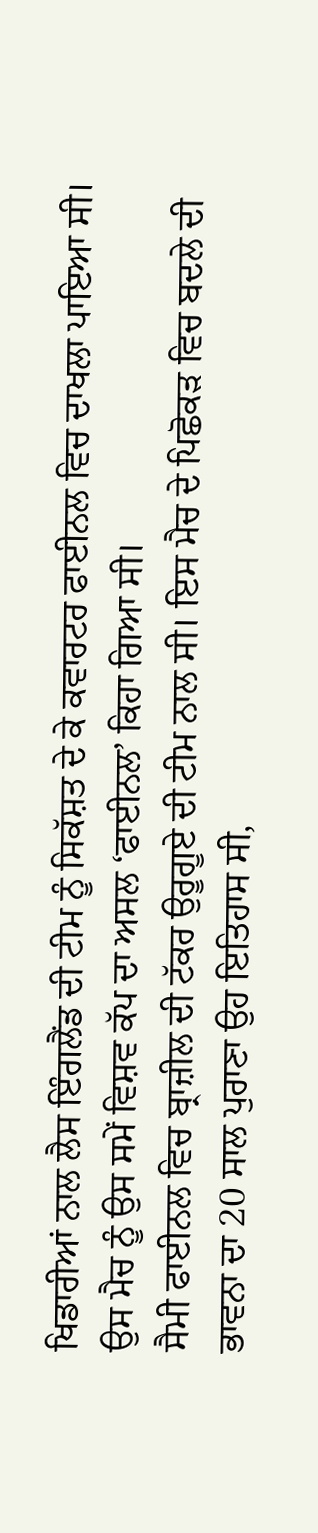ਖਿਡਾਰੀਆਂ ਨਾਲ ਲੈਸ ਇੰਗਲੈਂਡ ਦੀ ਟੀਮ ਨੂੰ ਸਿਕੱਸ਼ਤ ਦੇ ਕੇ ਕਵਾਰਟਰ ਫਾਈਨਲ ਵਿਚ ਦਾਖਲਾ ਪਾਇਆ ਸੀ। ਉਸ ਮੈਚ ਨੂੰ ਉਸ ਸਮੇਂ ਵਿਸ਼ਵ ਕੱਪ ਦਾ ਅਸਲ ‘ਫਾਈਨਲ’ ਕਿਹਾ ਗਿਆ ਸੀ।
ਸੈਮੀ ਫਾਈਨਲ ਵਿਚ ਬ੍ਰਾਜ਼ੀਲ ਦੀ ਟੱਕਰ ਉਰੂਗੂਏ ਦੀ ਟੀਮ ਨਾਲ ਸੀ। ਇਸ ਮੈਚ ਦੇ ਪਿਛੋਕੜ ਵਿਚ ਬਦਲੇ ਦੀ ਭਾਵਨਾ ਦਾ 20 ਸਾਲ ਪੁਰਾਣਾ ਉਹ ਇਤਿਹਾਸ ਸੀ,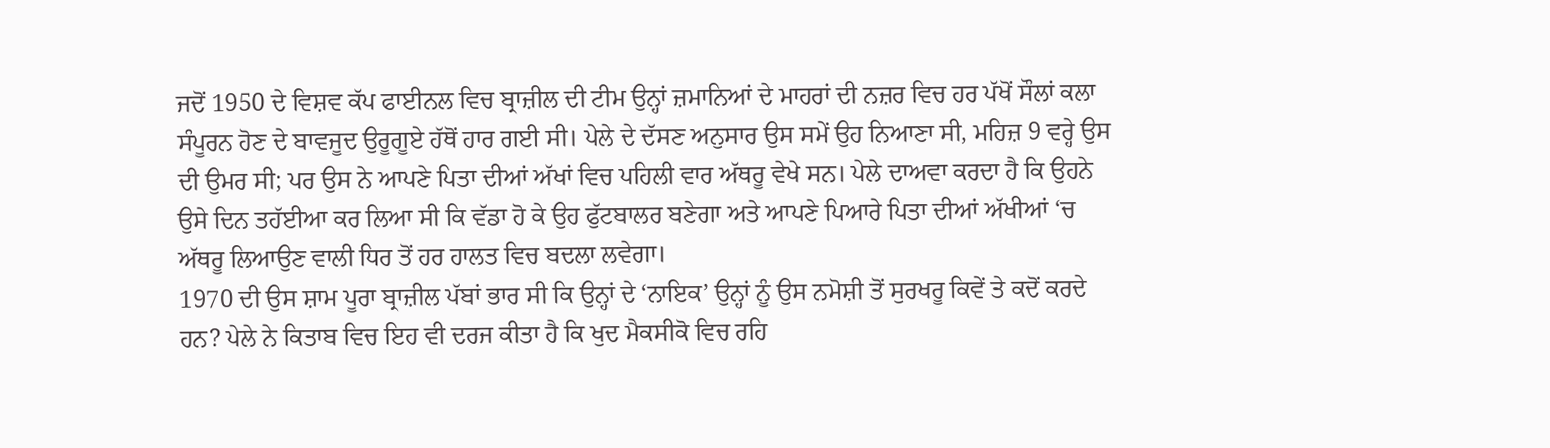ਜਦੋਂ 1950 ਦੇ ਵਿਸ਼ਵ ਕੱਪ ਫਾਈਨਲ ਵਿਚ ਬ੍ਰਾਜ਼ੀਲ ਦੀ ਟੀਮ ਉਨ੍ਹਾਂ ਜ਼ਮਾਨਿਆਂ ਦੇ ਮਾਹਰਾਂ ਦੀ ਨਜ਼ਰ ਵਿਚ ਹਰ ਪੱਖੋਂ ਸੌਲਾਂ ਕਲਾ ਸੰਪੂਰਨ ਹੋਣ ਦੇ ਬਾਵਜੂਦ ਉਰੂਗੂਏ ਹੱਥੋਂ ਹਾਰ ਗਈ ਸੀ। ਪੇਲੇ ਦੇ ਦੱਸਣ ਅਨੁਸਾਰ ਉਸ ਸਮੇਂ ਉਹ ਨਿਆਣਾ ਸੀ, ਮਹਿਜ਼ 9 ਵਰ੍ਹੇ ਉਸ ਦੀ ਉਮਰ ਸੀ; ਪਰ ਉਸ ਨੇ ਆਪਣੇ ਪਿਤਾ ਦੀਆਂ ਅੱਖਾਂ ਵਿਚ ਪਹਿਲੀ ਵਾਰ ਅੱਥਰੂ ਵੇਖੇ ਸਨ। ਪੇਲੇ ਦਾਅਵਾ ਕਰਦਾ ਹੈ ਕਿ ਉਹਨੇ ਉਸੇ ਦਿਨ ਤਹੱਈਆ ਕਰ ਲਿਆ ਸੀ ਕਿ ਵੱਡਾ ਹੋ ਕੇ ਉਹ ਫੁੱਟਬਾਲਰ ਬਣੇਗਾ ਅਤੇ ਆਪਣੇ ਪਿਆਰੇ ਪਿਤਾ ਦੀਆਂ ਅੱਖੀਆਂ ‘ਚ ਅੱਥਰੂ ਲਿਆਉਣ ਵਾਲੀ ਧਿਰ ਤੋਂ ਹਰ ਹਾਲਤ ਵਿਚ ਬਦਲਾ ਲਵੇਗਾ।
1970 ਦੀ ਉਸ ਸ਼ਾਮ ਪੂਰਾ ਬ੍ਰਾਜ਼ੀਲ ਪੱਬਾਂ ਭਾਰ ਸੀ ਕਿ ਉਨ੍ਹਾਂ ਦੇ ‘ਨਾਇਕ’ ਉਨ੍ਹਾਂ ਨੂੰ ਉਸ ਨਮੋਸ਼ੀ ਤੋਂ ਸੁਰਖਰੂ ਕਿਵੇਂ ਤੇ ਕਦੋਂ ਕਰਦੇ ਹਨ? ਪੇਲੇ ਨੇ ਕਿਤਾਬ ਵਿਚ ਇਹ ਵੀ ਦਰਜ ਕੀਤਾ ਹੈ ਕਿ ਖੁਦ ਮੈਕਸੀਕੋ ਵਿਚ ਰਹਿ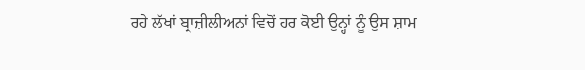ਰਹੇ ਲੱਖਾਂ ਬ੍ਰਾਜ਼ੀਲੀਅਨਾਂ ਵਿਚੋਂ ਹਰ ਕੋਈ ਉਨ੍ਹਾਂ ਨੂੰ ਉਸ ਸ਼ਾਮ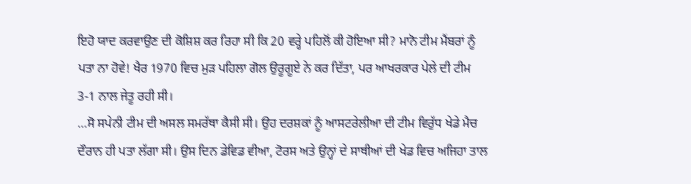ਇਹੋ ਯਾਦ ਕਰਵਾਉਣ ਦੀ ਕੋਸ਼ਿਸ਼ ਕਰ ਰਿਹਾ ਸੀ ਕਿ 20 ਵਰ੍ਹੇ ਪਹਿਲੋਂ ਕੀ ਹੋਇਆ ਸੀ? ਮਾਨੋ ਟੀਮ ਮੈਂਬਰਾਂ ਨੂੰ ਪਤਾ ਨਾ ਹੋਵੇ! ਖੈਰ 1970 ਵਿਚ ਮੁੜ ਪਹਿਲਾ ਗੋਲ ਉਰੂਗੂਏ ਨੇ ਕਰ ਦਿੱਤਾ, ਪਰ ਆਖਰਕਾਰ ਪੇਲੇ ਦੀ ਟੀਮ 3-1 ਨਾਲ ਜੇਤੂ ਰਹੀ ਸੀ।
…ਸੋ ਸਪੇਨੀ ਟੀਮ ਦੀ ਅਸਲ ਸਮਰੱਥਾ ਕੈਸੀ ਸੀ। ਉਹ ਦਰਸ਼ਕਾਂ ਨੂੰ ਆਸਟਰੇਲੀਆ ਦੀ ਟੀਮ ਵਿਰੁੱਧ ਖੇਡੇ ਮੈਚ ਦੌਰਾਨ ਹੀ ਪਤਾ ਲੱਗਾ ਸੀ। ਉਸ ਦਿਨ ਡੇਵਿਡ ਵੀਆ, ਟੋਰਸ ਅਤੇ ਉਨ੍ਹਾਂ ਦੇ ਸਾਥੀਆਂ ਦੀ ਖੇਡ ਵਿਚ ਅਜਿਹਾ ਤਾਲ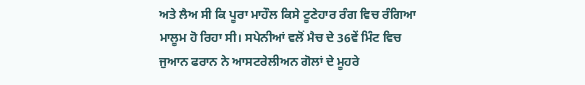ਅਤੇ ਲੈਅ ਸੀ ਕਿ ਪੂਰਾ ਮਾਹੌਲ ਕਿਸੇ ਟੂਣੇਹਾਰ ਰੰਗ ਵਿਚ ਰੰਗਿਆ ਮਾਲੂਮ ਹੋ ਰਿਹਾ ਸੀ। ਸਪੇਨੀਆਂ ਵਲੋਂ ਮੈਚ ਦੇ 36ਵੇਂ ਮਿੰਟ ਵਿਚ ਜੁਆਨ ਫਰਾਨ ਨੇ ਆਸਟਰੇਲੀਅਨ ਗੋਲਾਂ ਦੇ ਮੂਹਰੇ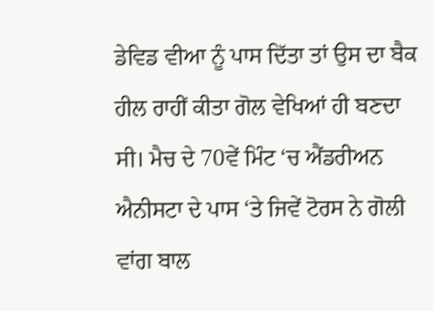ਡੇਵਿਡ ਵੀਆ ਨੂੰ ਪਾਸ ਦਿੱਤਾ ਤਾਂ ਉਸ ਦਾ ਬੈਕ ਹੀਲ ਰਾਹੀਂ ਕੀਤਾ ਗੋਲ ਵੇਖਿਆਂ ਹੀ ਬਣਦਾ ਸੀ। ਮੈਚ ਦੇ 70ਵੇਂ ਮਿੰਟ ‘ਚ ਐਂਡਰੀਅਨ ਐਨੀਸਟਾ ਦੇ ਪਾਸ ‘ਤੇ ਜਿਵੇਂ ਟੋਰਸ ਨੇ ਗੋਲੀ ਵਾਂਗ ਬਾਲ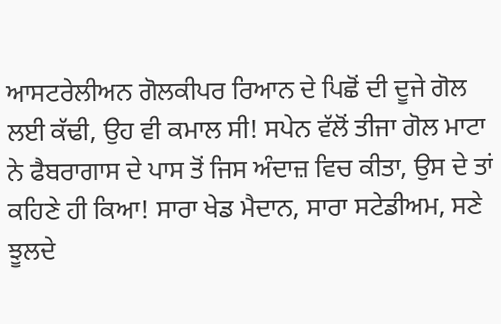ਆਸਟਰੇਲੀਅਨ ਗੋਲਕੀਪਰ ਰਿਆਨ ਦੇ ਪਿਛੋਂ ਦੀ ਦੂਜੇ ਗੋਲ ਲਈ ਕੱਢੀ, ਉਹ ਵੀ ਕਮਾਲ ਸੀ! ਸਪੇਨ ਵੱਲੋਂ ਤੀਜਾ ਗੋਲ ਮਾਟਾ ਨੇ ਫੈਬਰਾਗਾਸ ਦੇ ਪਾਸ ਤੋਂ ਜਿਸ ਅੰਦਾਜ਼ ਵਿਚ ਕੀਤਾ, ਉਸ ਦੇ ਤਾਂ ਕਹਿਣੇ ਹੀ ਕਿਆ! ਸਾਰਾ ਖੇਡ ਮੈਦਾਨ, ਸਾਰਾ ਸਟੇਡੀਅਮ, ਸਣੇ ਝੂਲਦੇ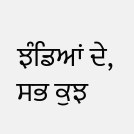ਝੰਡਿਆਂ ਦੇ, ਸਭ ਕੁਝ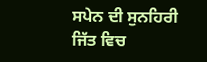ਸਪੇਨ ਦੀ ਸੁਨਹਿਰੀ ਜਿੱਤ ਵਿਚ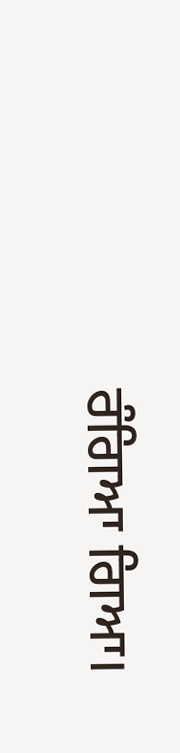ਰੰਗਿਆ ਗਿਆ।